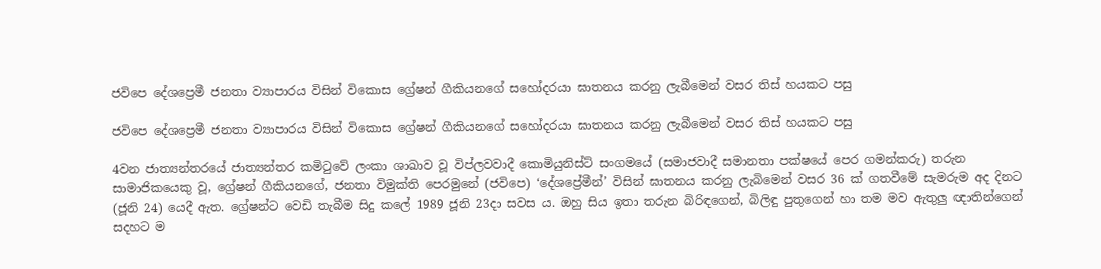ජවිපෙ දේශප්‍රෙමී ජනතා ව්‍යාපාරය විසින් විකොස ග්‍රේෂන් ගීකියනගේ සහෝදරයා ඝාතනය කරනු ලැබීමෙන් වසර තිස් හයකට පසු

ජවිපෙ දේශප්‍රෙමී ජනතා ව්‍යාපාරය විසින් විකොස ග්‍රේෂන් ගීකියනගේ සහෝදරයා ඝාතනය කරනු ලැබීමෙන් වසර තිස් හයකට පසු

4වන ජාත්‍යන්තරයේ ජාත්‍යන්තර කමිටුවේ ලංකා ශාඛාව වූ විප්ලවවාදී කොමියුනිස්ට් සංගමයේ (සමාජවාදී සමානතා පක්ෂයේ පෙර ගමන්කරු) තරුන සාමාජිකයෙකු වූ, ග්‍රේෂන් ගීකියනගේ, ජනතා විමුක්ති පෙරමුනේ (ජවිපෙ) ‘දේශප්‍රේමීන්’ විසින් ඝාතනය කරනු ලැබිමෙන් වසර 36 ක් ගතවීමේ සැමරුම අද දිනට (ජූනි 24) යෙදී ඇත. ග්‍රේෂන්ට වෙඩි තැබීම සිදු කලේ 1989 ජූනි 23දා සවස ය. ඔහු සිය ඉතා තරුන බිරිඳගෙන්, බිලිඳු පුතුගෙන් හා තම මව ඇතුලු ඥාතින්ගෙන් සදහට ම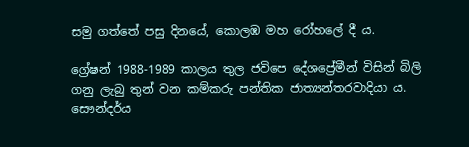සමු ගත්තේ පසු දිනයේ, කොලඹ මහ රෝහලේ දී ය.

ග්‍රේෂන් 1988-1989 කාලය තුල ජවිපෙ දේශප්‍රේමීන් විසින් බිලි ගනු ලැබු තුන් වන කම්කරු පන්තික ජාත්‍යන්තරවාදියා ය. සෞන්දර්ය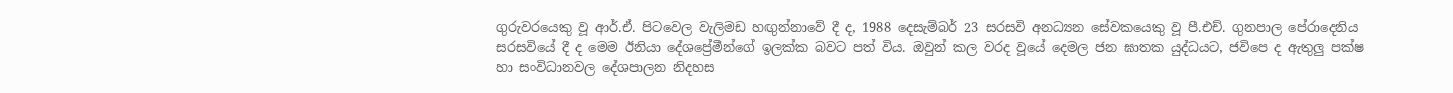ගුරුවරයෙකු වූ ආර්.ඒ. පිටවෙල වැලිමඩ හඟුන්නාවේ දී ද, 1988 දෙසැම්බර් 23 සරසවි අනධ්‍යන සේවකයෙකු වූ පී.එච්. ගුනපාල පේරාදෙනිය සරසවියේ දී ද මෙම ඊනියා දේශප්‍රේමීන්ගේ ඉලක්ක බවට පත් විය. ඔවුන් කල වරද වූයේ දෙමල ජන ඝාතක යුද්ධයට, ජවිපෙ ද ඇතුලු පක්ෂ හා සංවිධානවල දේශපාලන නිදහස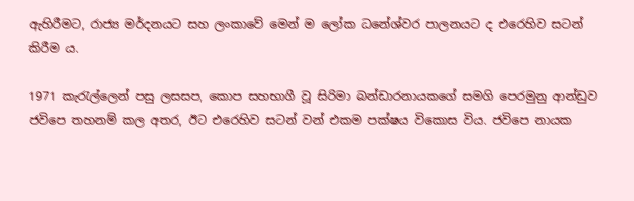ඇහිරීමට, රාජ්‍ය මර්දනයට සහ ලංකාවේ මෙන් ම ලෝක ධනේශ්වර පාලනයට ද එරෙහිව සටන් කිරීම ය.

1971 කැරැල්ලෙන් පසු ලසසප, කොප සහභාගී වූ සිරිමා බන්ඩාරනායකගේ සමගි පෙරමුනු ආන්ඩුව ජවිපෙ තහනම් කල අතර, ඊට එරෙහිව සටන් වන් එකම පක්ෂය විකොස විය. ජවිපෙ නායක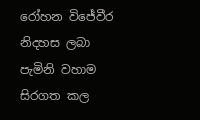රෝහන විජේවීර නිදහස ලබා පැමිනි වහාම සිරගත කල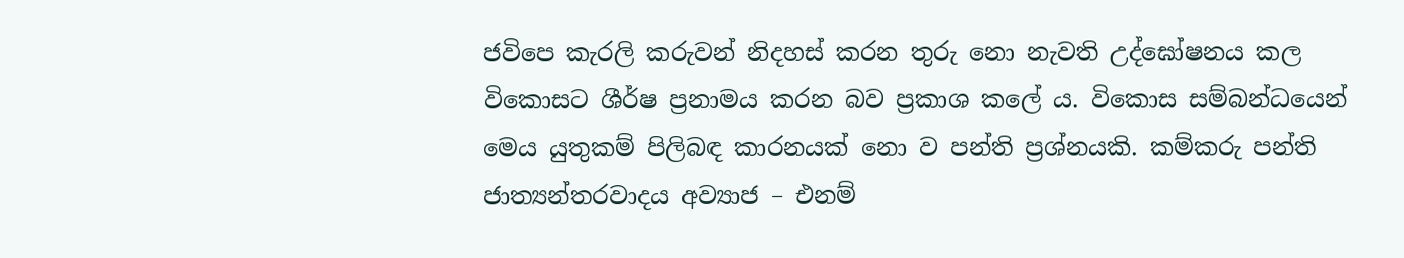ජවිපෙ කැරලි කරුවන් නිදහස් කරන තුරු නො නැවති උද්ඝෝෂනය කල විකොසට ශීර්ෂ ප්‍රනාමය කරන බව ප්‍රකාශ කලේ ය. විකොස සම්බන්ධයෙන් මෙය යුතුකම් පිලිබඳ කාරනයක් නො ව පන්ති ප්‍රශ්නයකි. කම්කරු පන්ති ජාත්‍යන්තරවාදය අව්‍යාජ – එනම්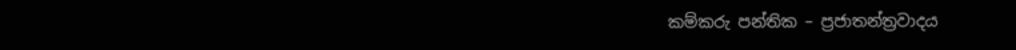කම්කරු පන්තික – ප්‍රජාතන්ත්‍රවාදය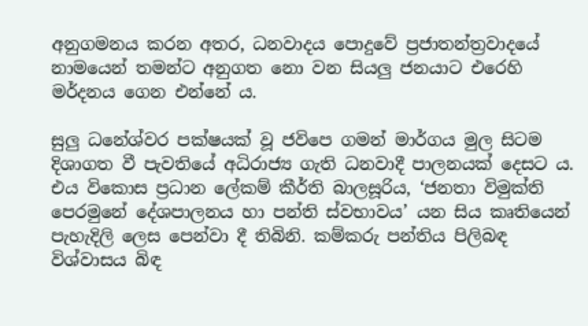අනුගමනය කරන අතර, ධනවාදය පොදුවේ ප්‍රජාතන්ත්‍රවාදයේ නාමයෙන් තමන්ට අනුගත නො වන සියලු ජනයාට එරෙහි මර්දනය ගෙන එන්නේ ය.

සුලු ධනේශ්වර පක්ෂයක් වූ ජවිපෙ ගමන් මාර්ගය මුල සිටම දිශාගත වී පැවතියේ අධිරාජ්‍ය ගැති ධනවාදී පාලනයක් දෙසට ය. එය විකොස ප්‍රධාන ලේකම් කීර්ති බාලසූරිය, ‘ජනතා විමුක්ති පෙරමුනේ දේශපාලනය හා පන්ති ස්වභාවය’ යන සිය කෘතියෙන් පැහැදිලි ලෙස පෙන්වා දී තිබිනි. කම්කරු පන්තිය පිලිබඳ විශ්වාසය බිඳ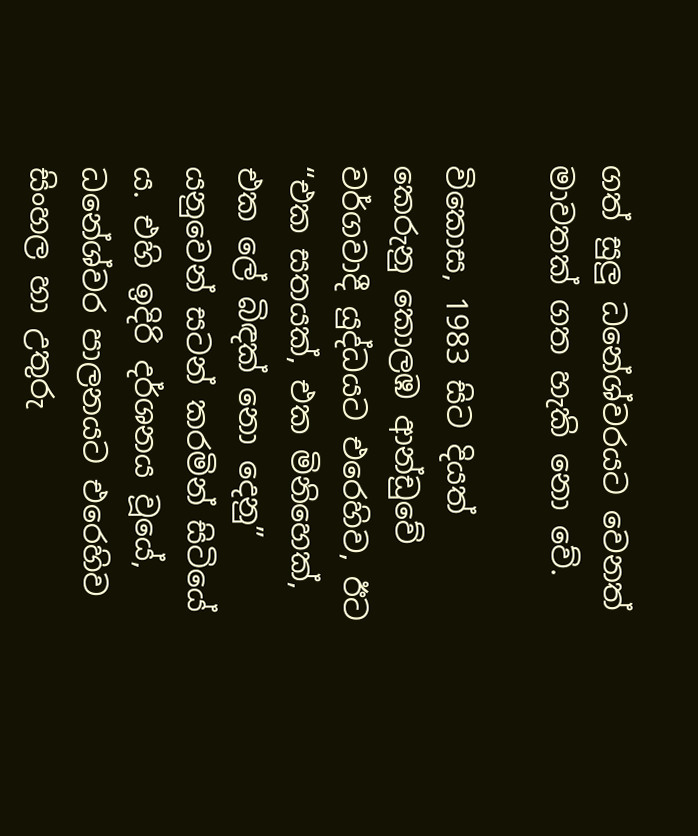ගත් සුලු ධනේශ්වරයට වෙනත් මාවතක් ගත හැකි නො වේ.

විකොස, 1983 සිට දියත් කෙරුනු කොලඹ ආන්ඩුවේ වර්ගවාදී යුද්ධයට එරෙහිව, ඊට “එක සතයක්, එක මිනිහෙක්, එක ලේ බිඳක් නො දෙනු” යනුවෙන් සටන් කරමින් සිටියේ ය. එහි ඉදිරි දර්ශනය වූයේ, ධනේශ්වර පාලනයට එරෙහිව සිංහල හා උතුරු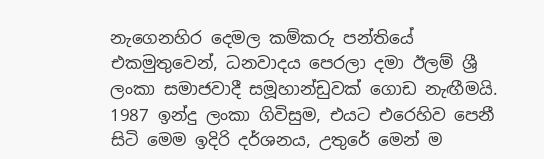නැගෙනහිර දෙමල කම්කරු පන්තියේ එකමුතුවෙන්, ධනවාදය පෙරලා දමා ඊලම් ශ්‍රී ලංකා සමාජවාදී සමූහාන්ඩුවක් ගොඩ නැඟීමයි. 1987 ඉන්දු ලංකා ගිවිසුම, එයට එරෙහිව පෙනී සිටි මෙම ඉදිරි දර්ශනය, උතුරේ මෙන් ම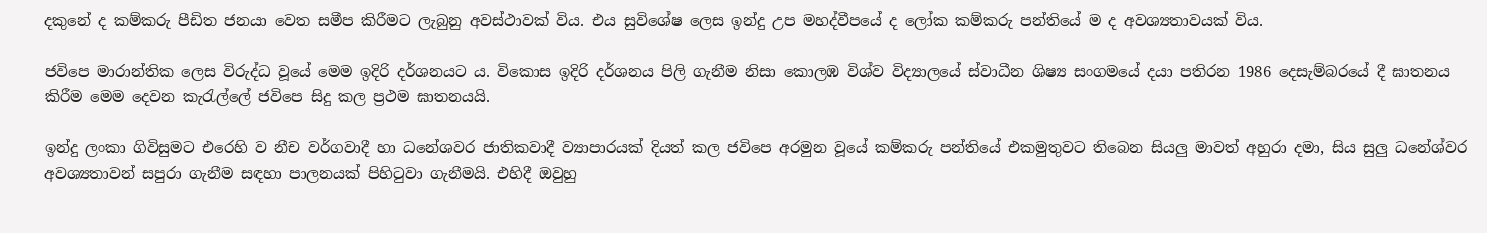දකුනේ ද කම්කරු පීඩිත ජනයා වෙත සමීප කිරීමට ලැබුනු අවස්ථාවක් විය. එය සුවිශේෂ ලෙස ඉන්දු උප මහද්වීපයේ ද ලෝක කම්කරු පන්තියේ ම ද අවශ්‍යතාවයක් විය.

ජවිපෙ මාරාන්තික ලෙස විරුද්ධ වූයේ මෙම ඉදිරි දර්ශනයට ය. විකොස ඉදිරි දර්ශනය පිලි ගැනීම නිසා කොලඹ විශ්ව විද්‍යාලයේ ස්වාධීන ශිෂ්‍ය සංගමයේ දයා පතිරන 1986 දෙසැම්බරයේ දී ඝාතනය කිරීම මෙම දෙවන කැරැල්ලේ ජවිපෙ සිදු කල ප්‍රථම ඝාතනයයි.

ඉන්දු ලංකා ගිවිසුමට එරෙහි ව නීච වර්ගවාදී හා ධනේශවර ජාතිකවාදී ව්‍යාපාරයක් දියත් කල ජවිපෙ අරමුන වූයේ කම්කරු පන්තියේ එකමුතුවට තිබෙන සියලු මාවත් අහුරා දමා, සිය සුලු ධනේශ්වර අවශ්‍යතාවන් සපුරා ගැනීම සඳහා පාලනයක් පිහිටුවා ගැනීමයි. එහිදී ඔවුහු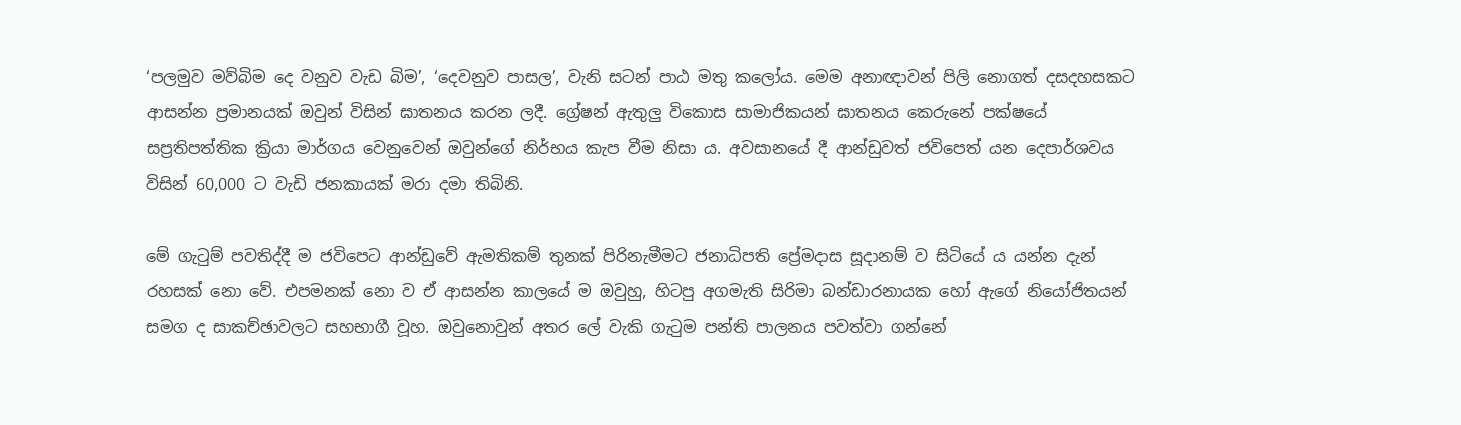‘පලමුව මව්බිම දෙ වනුව වැඩ බිම’, ‘දෙවනුව පාසල’, වැනි සටන් පාඨ මතු කලෝය. මෙම අනාඥාවන් පිලි නොගත් දසදහසකට ආසන්න ප්‍රමානයක් ඔවුන් විසින් ඝාතනය කරන ලදී. ග්‍රේෂන් ඇතුලු විකොස සාමාජිකයන් ඝාතනය කෙරුනේ පක්ෂයේ සප්‍රතිපත්තික ක්‍රියා මාර්ගය වෙනුවෙන් ඔවුන්ගේ නිර්භය කැප වීම නිසා ය. අවසානයේ දී ආන්ඩුවත් ජවිපෙත් යන දෙපාර්ශවය විසින් 60,000 ට වැඩි ජනකායක් මරා දමා තිබිනි.

මේ ගැටුම් පවතිද්දී ම ජවිපෙට ආන්ඩුවේ ඇමතිකම් තුනක් පිරිනැමීමට ජනාධිපති ප්‍රේමදාස සූදානම් ව සිටියේ ය යන්න දැන් රහසක් නො වේ. එපමනක් නො ව ඒ ආසන්න කාලයේ ම ඔවුහු, හිටපු අගමැති සිරිමා බන්ඩාරනායක හෝ ඇගේ නියෝජිතයන් සමග ද සාකච්ඡාවලට සහභාගී වූහ. ඔවුනොවුන් අතර ලේ වැකි ගැටුම පන්ති පාලනය පවත්වා ගන්නේ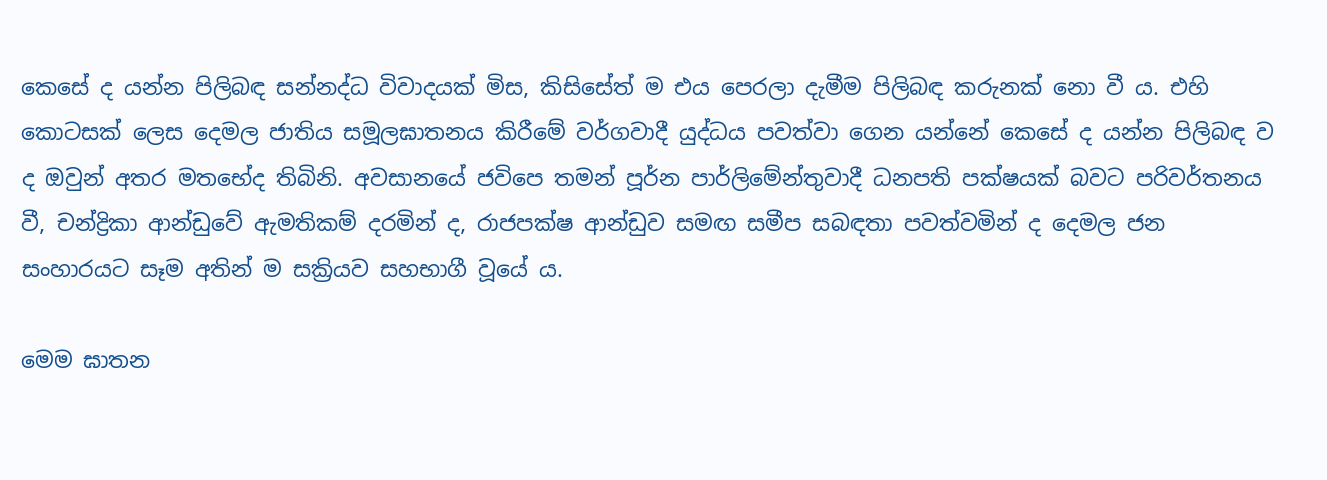කෙසේ ද යන්න පිලිබඳ සන්නද්ධ විවාදයක් මිස, කිසිසේත් ම එය පෙරලා දැමීම පිලිබඳ කරුනක් නො වී ය. එහි කොටසක් ලෙස දෙමල ජාතිය සමූලඝාතනය කිරීමේ වර්ගවාදී යුද්ධය පවත්වා ගෙන යන්නේ කෙසේ ද යන්න පිලිබඳ ව ද ඔවුන් අතර මතභේද තිබිනි. අවසානයේ ජවිපෙ තමන් පූර්න පාර්ලිමේන්තුවාදී ධනපති පක්ෂයක් බවට පරිවර්තනය වී, චන්ද්‍රිකා ආන්ඩුවේ ඇමතිකම් දරමින් ද, රාජපක්ෂ ආන්ඩුව සමඟ සමීප සබඳතා පවත්වමින් ද දෙමල ජන සංහාරයට සෑම අතින් ම සක්‍රියව සහභාගී වූයේ ය.

මෙම ඝාතන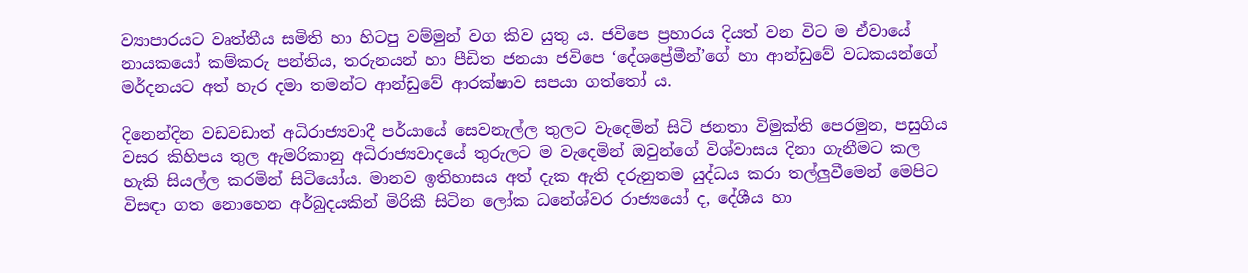ව්‍යාපාරයට වෘත්තීය සමිති හා හිටපු වම්මුන් වග කිව යුතු ය. ජවිපෙ ප්‍රහාරය දියත් වන විට ම ඒවායේ නායකයෝ කම්කරු පන්තිය, තරුනයන් හා පීඩිත ජනයා ජවිපෙ ‘දේශප්‍රේමීන්’ගේ හා ආන්ඩුවේ වධකයන්ගේ මර්දනයට අත් හැර දමා තමන්ට ආන්ඩුවේ ආරක්ෂාව සපයා ගත්තෝ ය.

දිනෙන්දින වඩවඩාත් අධිරාජ්‍යවාදී පර්යායේ සෙවනැල්ල තුලට වැදෙමින් සිටි ජනතා විමුක්ති පෙරමුන, පසුගිය වසර කිහිපය තුල ඇමරිකානු අධිරාජ්‍යවාදයේ තුරුලට ම වැදෙමින් ඔවුන්ගේ විශ්වාසය දිනා ගැනීමට කල හැකි සියල්ල කරමින් සිටියෝය. මානව ඉතිහාසය අත් දැක ඇති දරුනුතම යුද්ධය කරා තල්ලුවීමෙන් මෙපිට විසඳා ගත නොහෙන අර්බුදයකින් මිරිකී සිටින ලෝක ධනේශ්වර රාජ්‍යයෝ ද, දේශීය හා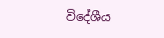විදේශීය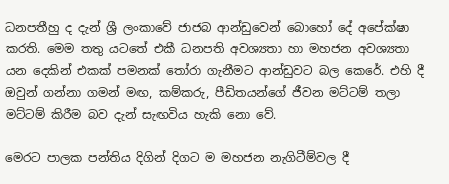ධනපතීහු ද දැන් ශ්‍රී ලංකාවේ ජාජබ ආන්ඩුවෙන් බොහෝ දේ අපේක්ෂා කරති. මෙම තතු යටතේ එකී ධනපති අවශ්‍යතා හා මහජන අවශ්‍යතා යන දෙකින් එකක් පමනක් තෝරා ගැනීමට ආන්ඩුවට බල කෙරේ. එහි දී ඔවුන් ගන්නා ගමන් මඟ, කම්කරු, පීඩිතයන්ගේ ජීවන මට්ටම් තලා මට්ටම් කිරීම බව දැන් සැඟවිය හැකි නො වේ.

මෙරට පාලක පන්තිය දිගින් දිගට ම මහජන නැගිටීම්වල දී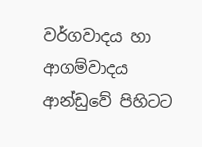වර්ගවාදය හා ආගම්වාදය ආන්ඩුවේ පිහිටට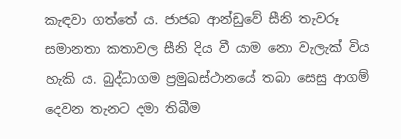කැඳවා ගත්තේ ය. ජාජබ ආන්ඩුවේ සීනි තැවරූ සමානතා කතාවල සීනි දිය වී යාම නො වැලැක් විය හැකි ය. බුද්ධාගම ප්‍රමුඛස්ථානයේ තබා සෙසු ආගම් දෙවන තැනට දමා තිබීම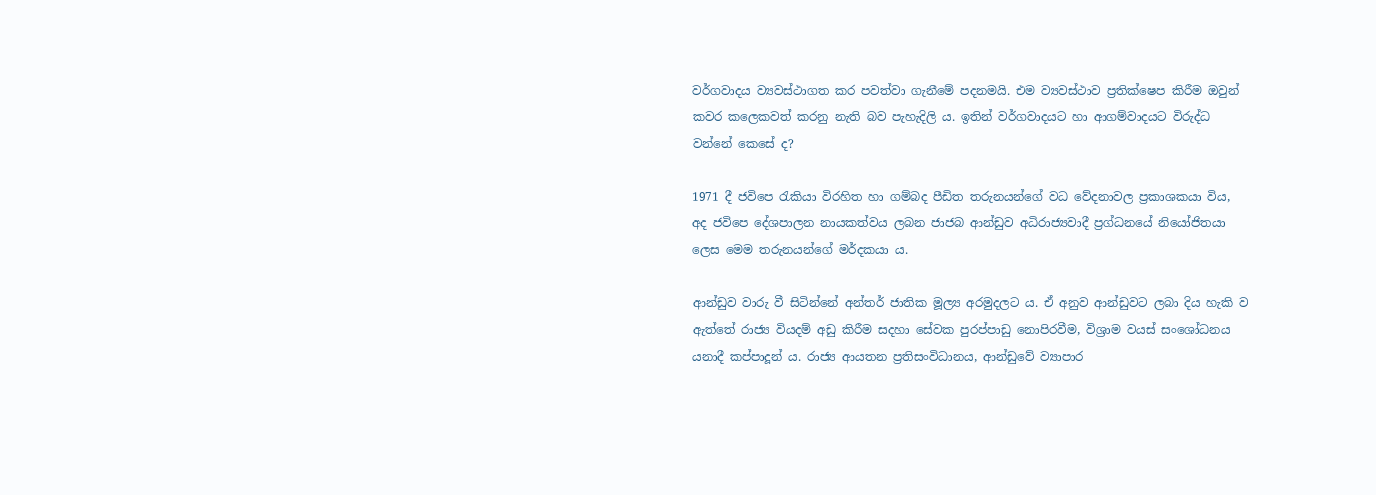වර්ගවාදය ව්‍යවස්ථාගත කර පවත්වා ගැනීමේ පදනමයි. එම ව්‍යවස්ථාව ප්‍රතික්ෂෙප කිරීම ඔවුන් කවර කලෙකවත් කරනු නැති බව පැහැදිලි ය. ඉතින් වර්ගවාදයට හා ආගම්වාදයට විරුද්ධ වන්නේ කෙසේ ද?

1971 දී ජවිපෙ රැකියා විරහිත හා ගම්බද පීඩිත තරුනයන්ගේ වධ වේදනාවල ප්‍රකාශකයා විය, අද ජවිපෙ දේශපාලන නායකත්වය ලබන ජාජබ ආන්ඩුව අධිරාජ්‍යවාදී ප්‍රග්ධනයේ නියෝජිතයා ලෙස මෙම තරුනයන්ගේ මර්දකයා ය.

ආන්ඩුව වාරු වී සිටින්නේ අන්තර් ජාතික මූල්‍ය අරමුදලට ය. ඒ අනුව ආන්ඩුවට ලබා දිය හැකි ව ඇත්තේ රාජ්‍ය වියදම් අඩු කිරීම සදහා සේවක පුරප්පාඩු නොපිරවීම, විශ්‍රාම වයස් සංශෝධනය යනාදී කප්පාදූන් ය. රාජ්‍ය ආයතන ප්‍රතිසංවිධානය, ආන්ඩුවේ ව්‍යාපාර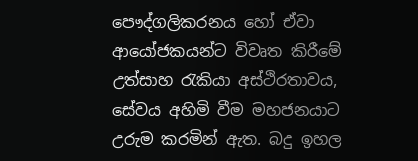පෞද්ගලිකරනය හෝ ඒවා ආයෝජකයන්ට විවෘත කිරීමේ උත්සාහ රැකියා අස්ථිරතාවය, සේවය අහිමි වීම මහජනයාට උරුම කරමින් ඇත. බදු ඉහල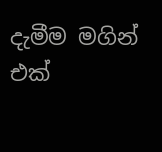දැමීම මගින් එක්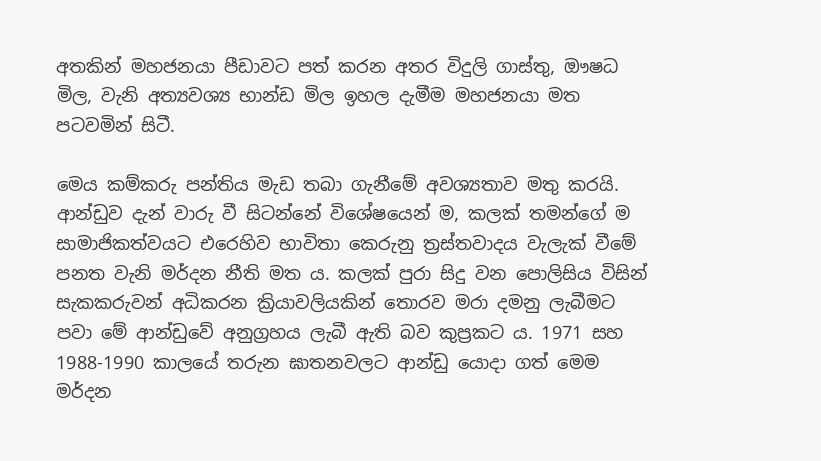අතකින් මහජනයා පීඩාවට පත් කරන අතර විදුලි ගාස්තු, ඖෂධ මිල, වැනි අත්‍යවශ්‍ය භාන්ඩ මිල ඉහල දැමීම මහජනයා මත පටවමින් සිටී.

මෙය කම්කරු පන්තිය මැඩ තබා ගැනීමේ අවශ්‍යතාව මතු කරයි. ආන්ඩුව දැන් වාරු වී සිටන්නේ විශේෂයෙන් ම, කලක් තමන්ගේ ම සාමාජිකත්වයට එරෙහිව භාවිතා කෙරුනු ත්‍රස්තවාදය වැලැක් වීමේ පනත වැනි මර්දන නීති මත ය. කලක් පුරා සිදු වන පොලිසිය විසින් සැකකරුවන් අධිකරන ක්‍රියාවලියකින් තොරව මරා දමනු ලැබීමට පවා මේ ආන්ඩුවේ අනුග්‍රහය ලැබී ඇති බව කුප්‍රකට ය. 1971 සහ 1988-1990 කාලයේ තරුන ඝාතනවලට ආන්ඩු යොදා ගත් මෙම මර්දන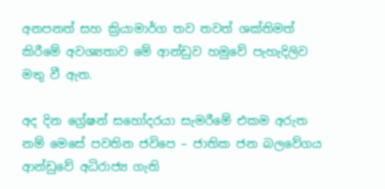අනපනත් සහ ක්‍රියාමාර්ග තව තවත් ශක්තිමත් කිරීමේ අවශ්‍යතාව මේ ආන්ඩුව හමුවේ පැහැදිලිව මතු වී ඇත.

අද දින ග්‍රේෂන් සහෝදරයා සැමරීමේ එකම අරුත නම් මෙසේ පවතින ජවිපෙ – ජාතික ජන බලවේගය ආන්ඩුවේ අධිරාජ්‍ය ගැති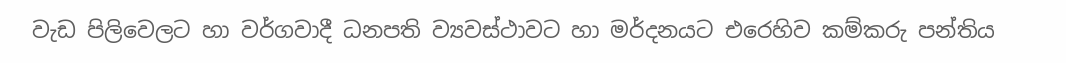වැඩ පිලිවෙලට හා වර්ගවාදී ධනපති ව්‍යවස්ථාවට හා මර්දනයට එරෙහිව කම්කරු පන්තිය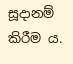සූදානම් කිරීම ය.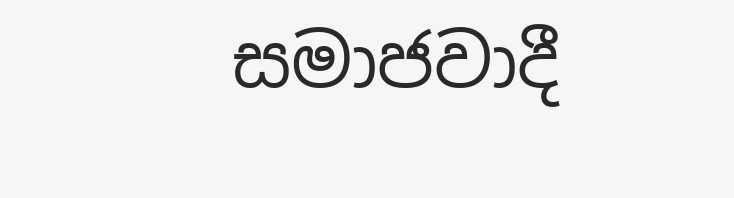සමාජවාදී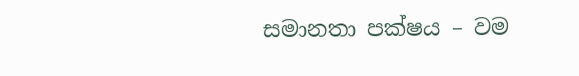සමානතා පක්ෂය – වම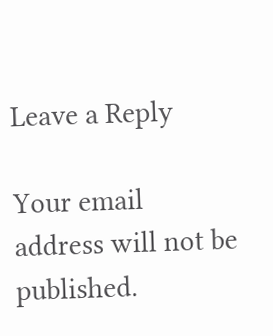Leave a Reply

Your email address will not be published.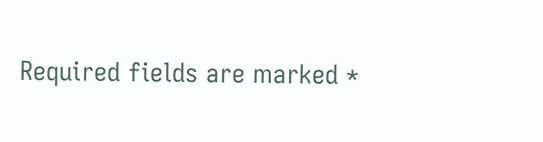Required fields are marked *